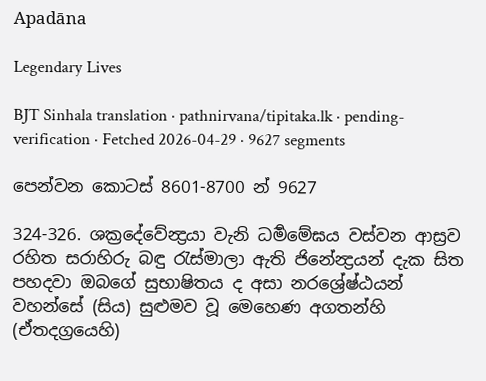Apadāna

Legendary Lives

BJT Sinhala translation · pathnirvana/tipitaka.lk · pending-verification · Fetched 2026-04-29 · 9627 segments

පෙන්වන කොටස් 8601-8700 න් 9627

324-326. ශක්‍රදේවේන්‍ද්‍රයා වැනි ධර්‍මමේඝය වස්වන ආස්‍රව රහිත සරාහිරු බඳු රැස්මාලා ඇති ජිනේන්‍ද්‍රයන් දැක සිත පහදවා ඔබගේ සුභාෂිතය ද අසා නරශ්‍රේෂ්‍ඨයන් වහන්සේ (සිය) සුළුමව වූ මෙහෙණ අගතන්හි (ඒතදග්‍රයෙහි)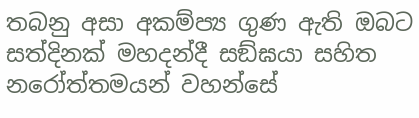තබනු අසා අකම්ප්‍ය ගුණ ඇති ඔබට සත්දිනක් මහදන්දී සඞ්ඝයා සහිත නරෝත්තමයන් වහන්සේ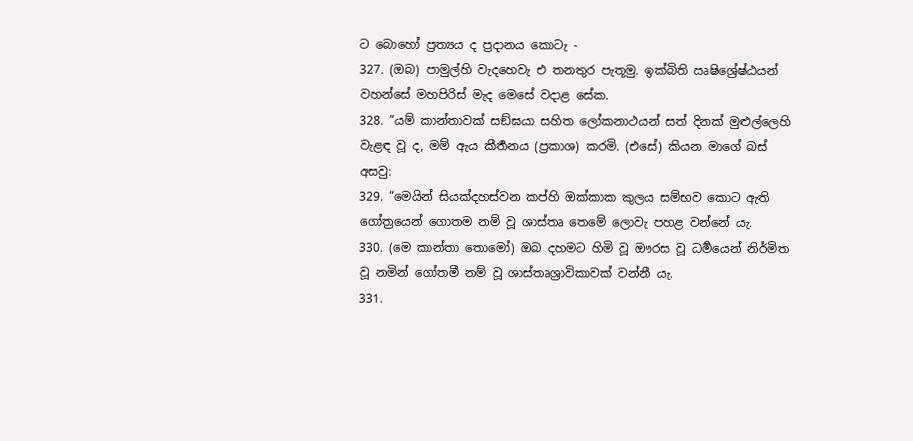ට බොහෝ ප්‍රත්‍යය ද ප්‍රදානය කොටැ -
327. (ඔබ) පාමුල්හි වැදහෙවැ එ තනතුර පැතූමු. ඉක්බිති ඍෂිශ්‍රේෂ්ඨයන් වහන්සේ මහපිරිස් මැද මෙසේ වදාළ සේක.
328. “යම් කාන්තාවක් සඞ්ඝයා සහිත ලෝකනාථයන් සත් දිනක් මුළුල්ලෙහි වැළඳ වූ ද, මම් ඇය කීර්‍තනය (ප්‍රකාශ) කරමි. (එසේ) කියන මාගේ බස් අසවු:
329. “මෙයින් සියක්දහස්වන කප්හි ඔක්කාක කුලය සම්භව කොට ඇති ගෝත්‍රයෙන් ගොතම නම් වූ ශාස්තෘ තෙමේ ලොවැ පහළ වන්නේ යැ.
330. (මෙ කාන්තා තොමෝ) ඔබ දහමට හිමි වූ ඖරස වූ ධර්‍මයෙන් නිර්මිත වූ නමින් ගෝතමී නම් වූ ශාස්තෘශ්‍රාවිකාවක් වන්නී යැ.
331.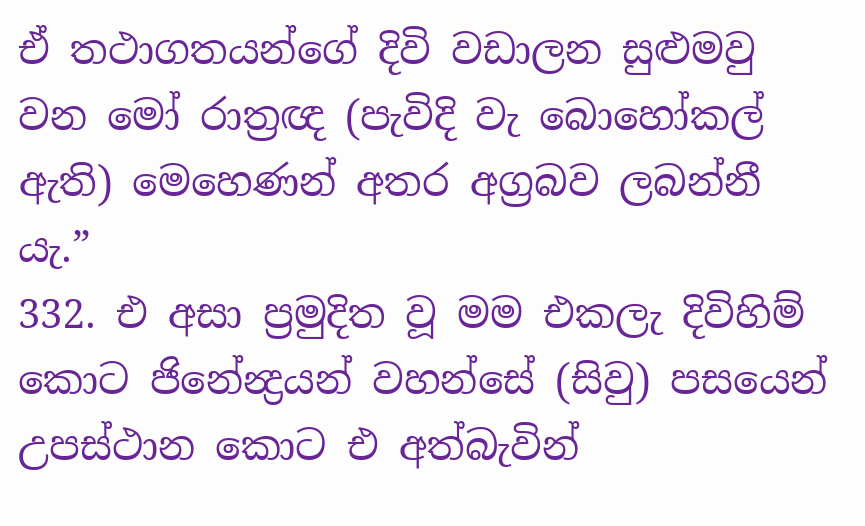ඒ තථාගතයන්ගේ දිවි වඩාලන සුළුමවු වන මෝ රාත්‍රඥ (පැවිදි වැ බොහෝකල් ඇති) මෙහෙණන් අතර අග්‍රබව ලබන්නී යැ.”
332. එ අසා ප්‍රමුදිත වූ මම එකලැ දිවිහිම් කොට ජිනේන්‍ද්‍රයන් වහන්සේ (සිවු) පසයෙන් උපස්ථාන කොට එ අත්බැවින්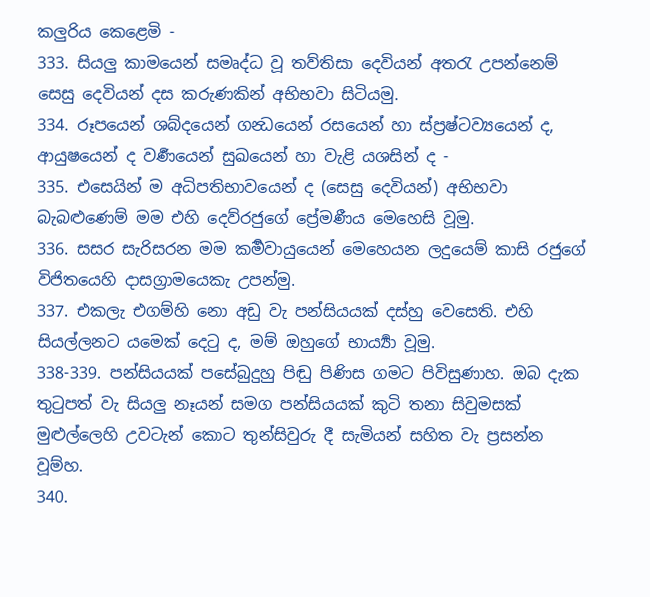කලුරිය කෙළෙමි -
333. සියලු කාමයෙන් සමෘද්ධ වූ තව්තිසා දෙවියන් අතරැ උපන්නෙම් සෙසු දෙවියන් දස කරුණකින් අභිභවා සිටියමු.
334. රූපයෙන් ශබ්දයෙන් ගන්‍ධයෙන් රසයෙන් හා ස්ප්‍රෂ්ටව්‍යයෙන් ද, ආයුෂයෙන් ද වර්‍ණයෙන් සුඛයෙන් හා වැළි යශසින් ද -
335. එසෙයින් ම අධිපතිභාවයෙන් ද (සෙසු දෙවියන්) අභිභවා බැබළුණෙම් මම එහි දෙව්රජුගේ ප්‍රේමණීය මෙහෙසි වූමු.
336. සසර සැරිසරන මම කර්‍මවායුයෙන් මෙහෙයන ලදුයෙම් කාසි රජුගේ විජිතයෙහි දාසග්‍රාමයෙකැ උපන්මු.
337. එකලැ එගම්හි නො අඩු වැ පන්සියයක් දස්හු වෙසෙති. එහි සියල්ලනට යමෙක් දෙටු ද, මම් ඔහුගේ භාර්‍ය්‍යා වූමු.
338-339. පන්සියයක් පසේබුදුහු පිඬු පිණිස ගමට පිවිසුණාහ. ඔබ දැක තුටුපත් වැ සියලු නෑයන් සමග පන්සියයක් කුටි තනා සිවුමසක් මුළුල්ලෙහි උවටැන් කොට තුන්සිවුරු දී සැමියන් සහිත වැ ප්‍රසන්න වූම්හ.
340.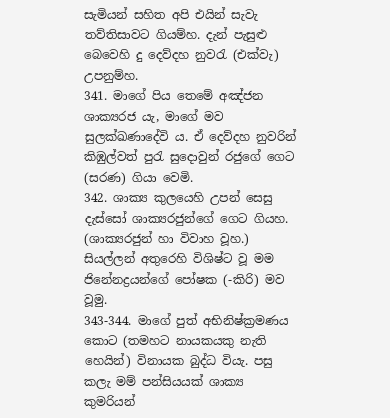සැමියන් සහිත අපි එයින් සැවැ තව්තිසාවට ගියම්හ. දැන් පැසුළු බෙවෙහි දු දෙව්දහ නුවරැ (එක්වැ) උපනුම්හ.
341. මාගේ පිය තෙමේ අඤ්ජන ශාක්‍යරජ යැ, මාගේ මව සුලක්ඛණාදේවි ය. ඒ දෙව්දහ නුවරින් කිඹුල්වත් පුරැ සුදොවුන් රජුගේ ගෙට (සරණ) ගියා වෙමි.
342. ශාක්‍ය කුලයෙහි උපන් සෙසු දැස්සෝ ශාක්‍යරජුන්ගේ ගෙට ගියහ. (ශාක්‍යරජුන් හා විවාහ වූහ.) සියල්ලන් අතුරෙහි විශිෂ්ට වූ මම ජිනේනද්‍රයන්ගේ පෝෂක (-කිරි) මව වූමු.
343-344. මාගේ පුත් අභිනිෂ්ක්‍රමණය කොට (තමහට නායකයකු නැති හෙයින්) විනායක බුද්ධ වියැ. පසු කලැ මම් පන්සියයක් ශාක්‍ය කුමරියන්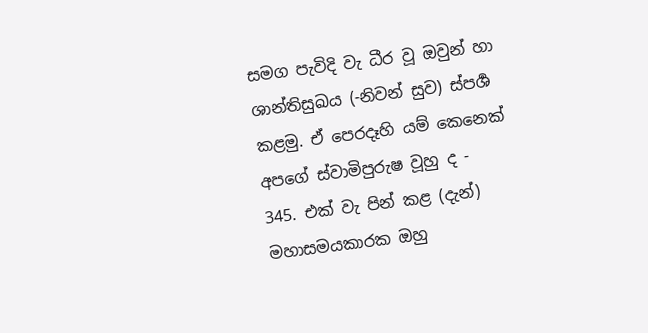සමග පැවිදි වැ ධීර වූ ඔවුන් හා ශාන්තිසුඛය (-නිවන් සුව) ස්පර්‍ශ කළමු. ඒ පෙරදෑහි යම් කෙනෙක් අපගේ ස්වාමිපුරුෂ වූහු ද -
345. එක් වැ පින් කළ (දැන්) මහාසමයකාරක ඔහු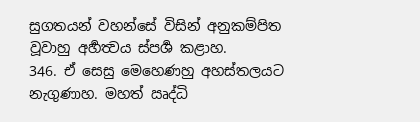සුගතයන් වහන්සේ විසින් අනුකම්පිත වූවාහු අර්‍හත්‍වය ස්පර්‍ශ කළාහ.
346. ඒ සෙසු මෙහෙණහු අහස්තලයට නැගුණාහ. මහත් ඍද්ධි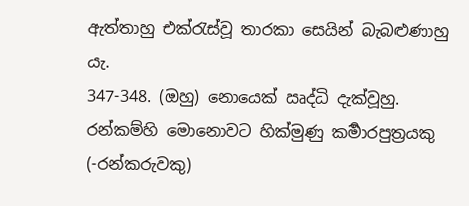ඇත්තාහු එක්රැස්වූ තාරකා සෙයින් බැබළුණාහු යැ.
347-348. (ඔහු) නොයෙක් ඍද්ධි දැක්වූහු. රන්කම්හි මොනොවට හික්මුණු කර්‍මාරපුත්‍රයකු (-රන්කරුවකු)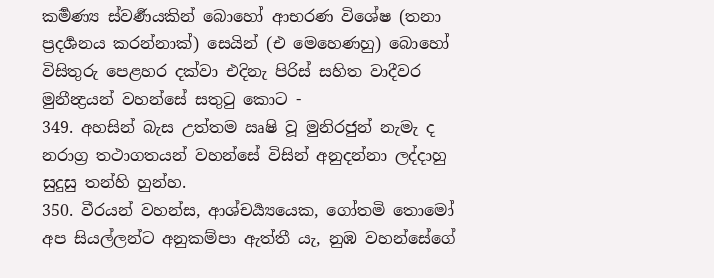කර්‍මණ්‍ය ස්වර්‍ණයකින් බොහෝ ආභරණ විශේෂ (තනා ප්‍රදර්‍ශනය කරන්නාක්) සෙයින් (එ මෙහෙණහු) බොහෝ විසිතුරු පෙළහර දක්වා එදිනැ පිරිස් සහිත වාදීවර මුනීන්‍ද්‍රයන් වහන්සේ සතුටු කොට -
349. අහසින් බැස උත්තම ඍෂි වූ මුනිරජුන් නැමැ ද නරාග්‍ර තථාගතයන් වහන්සේ විසින් අනුදන්නා ලද්දාහු සුදුසු තන්හි හුන්හ.
350. වීරයන් වහන්ස, ආශ්චර්‍ය්‍යයෙක, ගෝතමි තොමෝ අප සියල්ලන්ට අනුකම්පා ඇත්තී යැ, නුඹ වහන්සේගේ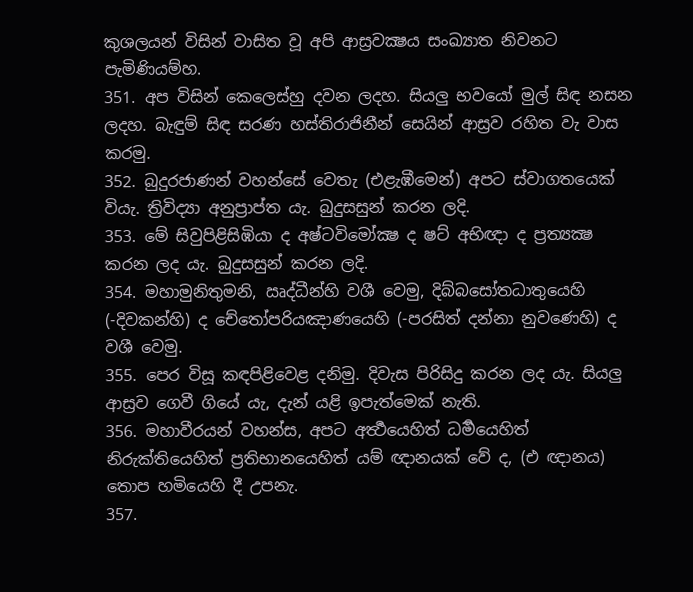කුශලයන් විසින් වාසිත වූ අපි ආස්‍රවක්‍ෂය සංඛ්‍යාත නිවනට පැමිණියම්හ.
351. අප විසින් කෙලෙස්හු දවන ලදහ. සියලු භවයෝ මුල් සිඳ නසන ලදහ. බැඳුම් සිඳ සරණ හස්තිරාජිනීන් සෙයින් ආස්‍රව රහිත වැ වාස කරමු.
352. බුදුරජාණන් වහන්සේ වෙතැ (එළැඹීමෙන්) අපට ස්වාගතයෙක් වියැ. ත්‍රිවිද්‍යා අනුප්‍රාප්ත යැ. බුදුසසුන් කරන ලදි.
353. මේ සිවුපිළිසිඹියා ද අෂ්ටවිමෝක්‍ෂ ද ෂට් අභිඥා ද ප්‍රත්‍යක්‍ෂ කරන ලද යැ. බුදුසසුන් කරන ලදි.
354. මහාමුනිතුමනි, ඍද්ධීන්හි වශී වෙමු, දිබ්බසෝතධාතුයෙහි (-දිවකන්හි) ද චේතෝපරියඤාණයෙහි (-පරසිත් දන්නා නුවණෙහි) ද වශී වෙමු.
355. පෙර විසූ කඳපිළිවෙළ දනිමු. දිවැස පිරිසිදු කරන ලද යැ. සියලු ආස්‍රව ගෙවී ගියේ යැ, දැන් යළි ඉපැත්මෙක් නැති.
356. මහාවීරයන් වහන්ස, අපට අර්‍ත්‍ථයෙහිත් ධර්‍මයෙහිත් නිරුක්තියෙහිත් ප්‍රතිභානයෙහිත් යම් ඥානයක් වේ ද, (එ ඥානය) තොප හමියෙහි දී උපනැ.
357.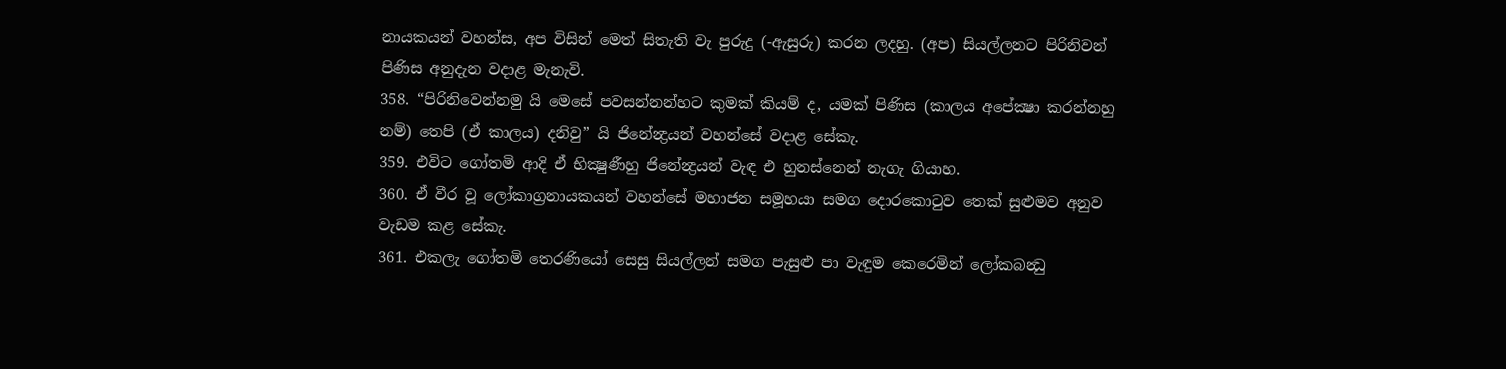නායකයන් වහන්ස, අප විසින් මෙත් සිතැති වැ පුරුදු (-ඇසුරු) කරන ලදහු. (අප) සියල්ලනට පිරිනිවන් පිණිස අනුදැන වදාළ මැනැවි.
358. “පිරිනිවෙන්නමු යි මෙසේ පවසන්නන්හට කුමක් කියම් ද, යමක් පිණිස (කාලය අපේක්‍ෂා කරන්නහු නම්) තෙපි (ඒ කාලය) දනිවු” යි ජිනේන්‍ද්‍රයන් වහන්සේ වදාළ සේකැ.
359. එවිට ගෝතමි ආදි ඒ භික්‍ෂුණීහු ජිනේන්‍ද්‍රයන් වැඳ එ හුනස්නෙන් නැගැ ගියාහ.
360. ඒ වීර වූ ලෝකාග්‍රනායකයන් වහන්සේ මහාජන සමූහයා සමග දොරකොටුව තෙක් සුළුමව අනුව වැඩම කළ සේකැ.
361. එකලැ ගෝතමි තෙරණියෝ සෙසු සියල්ලන් සමග පැසුළු පා වැඳුම කෙරෙමින් ලෝකබන්‍ධු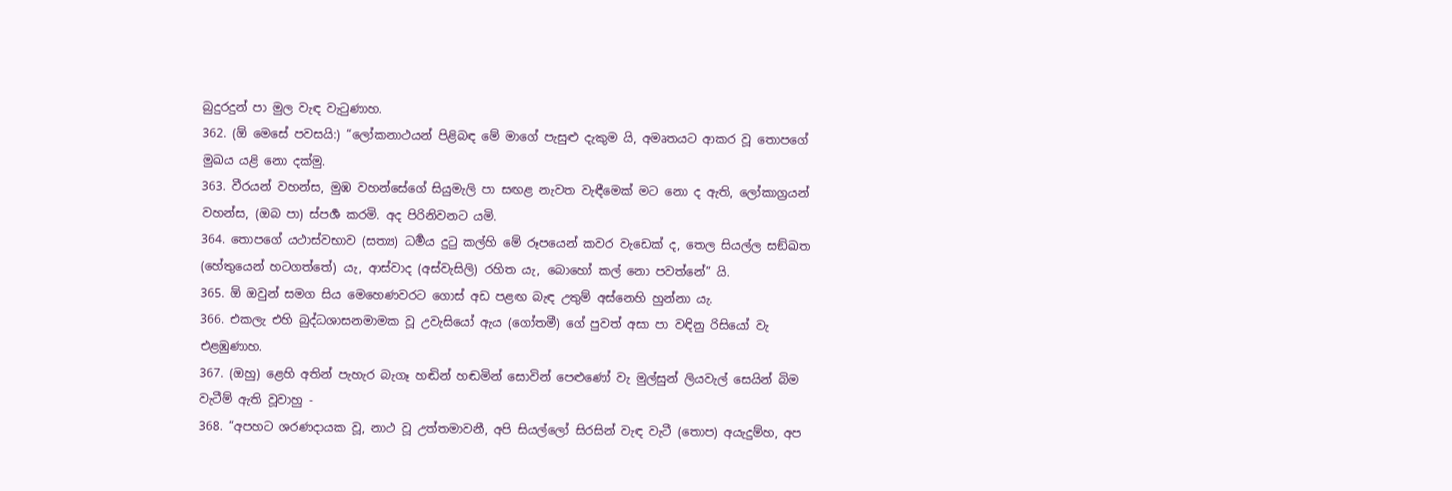බුදුරදුන් පා මුල වැඳ වැටුණාහ.
362. (ඕ මෙසේ පවසයි:) “ලෝකනාථයන් පිළිබඳ මේ මාගේ පැසුළු දැකුම යි, අමෘතයට ආකර වූ තොපගේ මුඛය යළි නො දක්මු.
363. වීරයන් වහන්ස, මුඹ වහන්සේගේ සියුමැලි පා සඟළ නැවත වැඳීමෙක් මට නො ද ඇති, ලෝකාග්‍රයන් වහන්ස, (ඔබ පා) ස්පර්‍ශ කරමි. අද පිරිනිවනට යමි.
364. තොපගේ යථාස්වභාව (සත්‍ය) ධර්‍මය දුටු කල්හි මේ රූපයෙන් කවර වැඩෙක් ද, තෙල සියල්ල සඞ්ඛත (හේතුයෙන් හටගත්තේ) යැ, ආස්වාද (අස්වැසිලි) රහිත යැ, බොහෝ කල් නො පවත්නේ” යි.
365. ඕ ඔවුන් සමග සිය මෙහෙණවරට ගොස් අඩ පළඟ බැඳ උතුම් අස්නෙහි හුන්නා යැ.
366. එකලැ එහි බුද්ධශාසනමාමක වූ උවැසියෝ ඇය (ගෝතමී) ගේ පුවත් අසා පා වඳිනු රිසියෝ වැ එළඹුණාහ.
367. (ඔහු) ළෙහි අතින් පැහැර බැගෑ හඬින් හඬමින් සොවින් පෙළුණෝ වැ මුල්සුන් ලියවැල් සෙයින් බිම වැටීම් ඇති වූවාහු -
368. “අපහට ශරණදායක වූ, නාථ වූ උත්තමාවනී, අපි සියල්ලෝ සිරසින් වැඳ වැටී (තොප) අයැදුම්හ, අප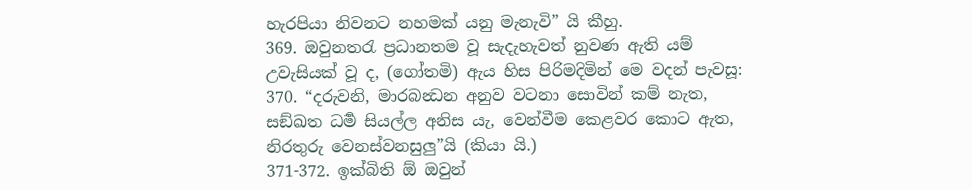හැරපියා නිවනට නහමක් යනු මැනැවි” යි කීහු.
369. ඔවුනතරැ ප්‍රධානතම වූ සැදැහැවත් නුවණ ඇති යම් උවැසියක් වූ ද, (ගෝතමි) ඇය හිස පිරිමදිමින් මෙ වදන් පැවසූ:
370. “දරුවනි, මාරබන්‍ධන අනුව වටනා සොවින් කම් නැත, සඞ්ඛත ධර්‍ම සියල්ල අනිස යැ, වෙන්වීම කෙළවර කොට ඇත, නිරතුරු වෙනස්වනසුලු”යි (කියා යි.)
371-372. ඉක්බිති ඕ ඔවුන්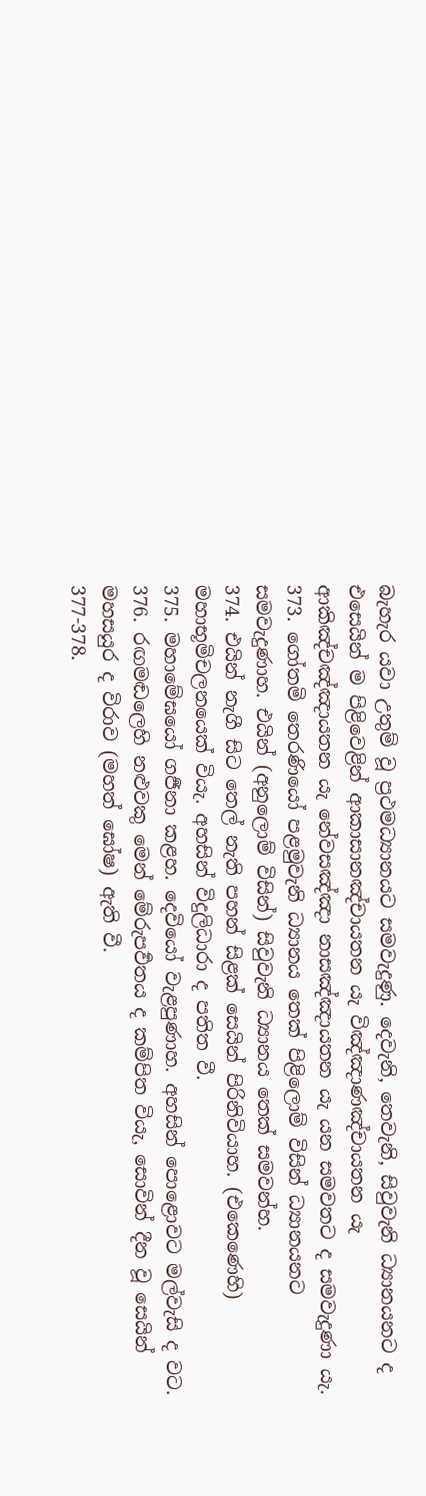බැහැර යවා උතුම් වූ ප්‍රථමධ්‍යානයට සමවැදුණු. දෙවැනි, තෙවැනි, සිවුවැනි ධ්‍යානයනට ද එසෙයින් ම පිළිවෙළින් ආකාසානඤ්චායතන යැ විඤ්ඤාණඤ්චායතන යැ ආකිඤ්චඤ්ඤායතන යැ නේවසඤ්ඤා නාසඤ්ඤායතන යැ යන සමවතට ද සමවැදුණා යැ.
373. ගෝතමි තෙරණියෝ පළමුවැනි ධ්‍යානය තෙක් පිළිලොම් විසින් ධ්‍යානයනට සමවැදුණාහ. එයින් (අනුලොම් විසින්) සිවුවැනි ධ්‍යානය තෙක් සමවන්හ.
374. එයින් නැගී සිට තෙල් නැති පහන් සිළක් සෙයින් පිරිනිවියාහ. (එකෙණෙහි) මහාභූමිචලනයෙක් වියැ. අහසින් විදුලිධාරා ද පතිත වී.
375. මහාමේඝයෝ ගර්‍ජනා කළහ. දෙවියෝ වැළපුණාහ. අහසින් පොළොවට මල්වැසි ද වට.
376. රඟමඬලෙහි නළුවකු මෙන් මේරුපර්‍වතය ද කම්පිත වියැ, සොවින් දීන වූ සෙයින් මහසයුර ද විරාව (මහත් ඝෝෂ) ඇති වී.
377-378.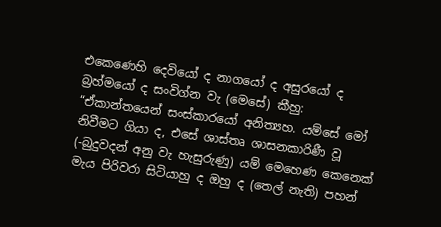එකෙණෙහි දෙවියෝ ද නාගයෝ ද අසුරයෝ ද බ්‍රහ්මයෝ ද සංවිග්න වැ (මෙසේ) කීහු: “ඒකාන්තයෙන් සංස්කාරයෝ අනිත්‍යහ. යම්සේ මෝ නිවීමට ගියා ද, එසේ ශාස්තෘ ශාසනකාරිණී වූ (-බුදුවදන් අනු වැ හැසුරුණු) යම් මෙහෙණ කෙනෙක් මැය පිරිවරා සිටියාහු ද ඔහු ද (තෙල් නැති) පහන්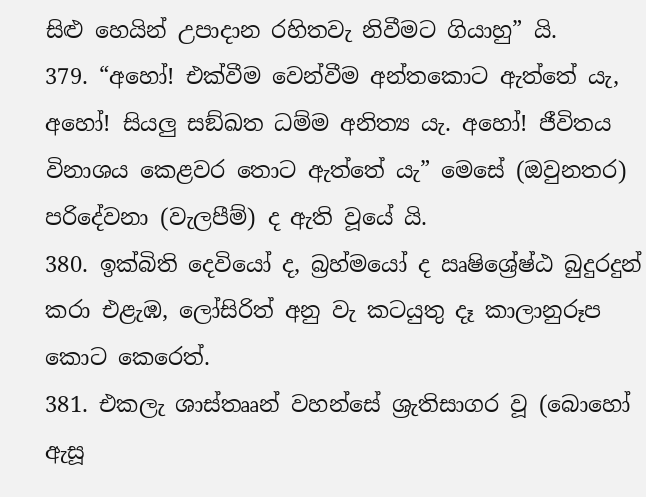සිළු හෙයින් උපාදාන රහිතවැ නිවීමට ගියාහු” යි.
379. “අහෝ! එක්වීම වෙන්වීම අන්තකොට ඇත්තේ යැ, අහෝ! සියලු සඞ්ඛත ධම්ම අනිත්‍ය යැ. අහෝ! ජීවිතය විනාශය කෙළවර තොට ඇත්තේ යැ” මෙසේ (ඔවුනතර) පරිදේවනා (වැලපීම්) ද ඇති වූයේ යි.
380. ඉක්බිති දෙවියෝ ද, බ්‍රහ්මයෝ ද ඍෂිශ්‍රේෂ්ඨ බුදුරදුන් කරා එළැඹ, ලෝසිරිත් අනු වැ කටයුතු දෑ කාලානුරූප කොට කෙරෙත්.
381. එකලැ ශාස්තෲන් වහන්සේ ශ්‍රැතිසාගර වූ (බොහෝ ඇසූ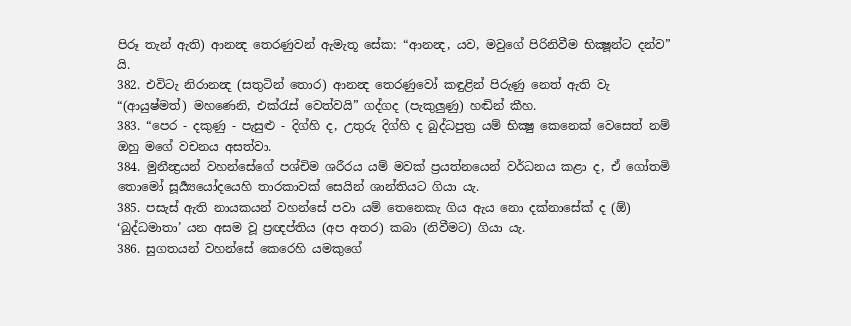පිරූ තැන් ඇති) ආනන්‍ද තෙරණුවන් ඇමැතූ සේක: “ආනන්‍ද, යව, මවුගේ පිරිනිවීම භික්‍ෂූන්ට දන්ව” යි.
382. එවිටැ නිරානන්‍ද (සතුටින් තොර) ආනන්‍ද තෙරණුවෝ කඳුළින් පිරුණු නෙත් ඇති වැ “(ආයුෂ්මත්) මහණෙනි, එක්රැස් වෙත්වයි” ගද්ගද (පැකුලුණු) හඬින් කීහ.
383. “පෙර - දකුණු - පැසුළු - දිග්හි ද, උතුරු දිග්හි ද බුද්ධපුත්‍ර යම් භික්‍ෂු කෙනෙක් වෙසෙත් නම් ඔහු මගේ වචනය අසත්වා.
384. මුනීන්‍ද්‍රයන් වහන්සේගේ පශ්චිම ශරීරය යම් මවක් ප්‍රයත්නයෙන් වර්ධනය කළා ද, ඒ ගෝතමි තොමෝ සූර්‍ය්‍යයෝදයෙහි තාරකාවක් සෙයින් ශාන්තියට ගියා යැ.
385. පසැස් ඇති නායකයන් වහන්සේ පවා යම් තෙනෙකැ ගිය ඇය නො දක්නාසේක් ද (ඕ) ‘බුද්ධමාතා’ යන අසම වූ ප්‍රඥප්තිය (අප අතර) කබා (නිවීමට) ගියා යැ.
386. සුගතයන් වහන්සේ කෙරෙහි යමකුගේ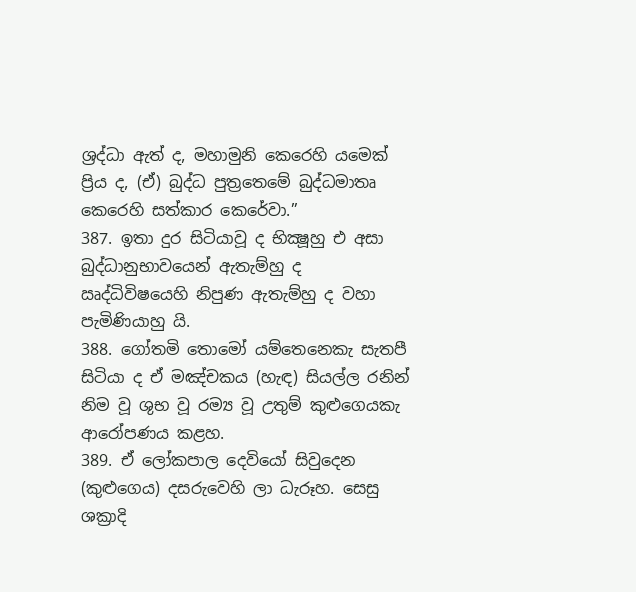ශ්‍රද්ධා ඇත් ද, මහාමුනි කෙරෙහි යමෙක් ප්‍රිය ද, (ඒ) බුද්ධ පුත්‍රතෙමේ බුද්ධමාතෘ කෙරෙහි සත්කාර කෙරේවා.”
387. ඉතා දුර සිටියාවූ ද භික්‍ෂූහු එ අසා බුද්ධානුභාවයෙන් ඇතැම්හු ද ඍද්ධිවිෂයෙහි නිපුණ ඇතැම්හු ද වහා පැමිණියාහු යි.
388. ගෝතමි තොමෝ යම්තෙනෙකැ සැතපී සිටියා ද ඒ මඤ්චකය (හැඳ) සියල්ල රනින් නිම වූ ශුභ වූ රම්‍ය වූ උතුම් කුළුගෙයකැ ආරෝපණය කළහ.
389. ඒ ලෝකපාල දෙවියෝ සිවුදෙන (කුළුගෙය) දසරුවෙහි ලා ධැරූහ. සෙසු ශක්‍රාදි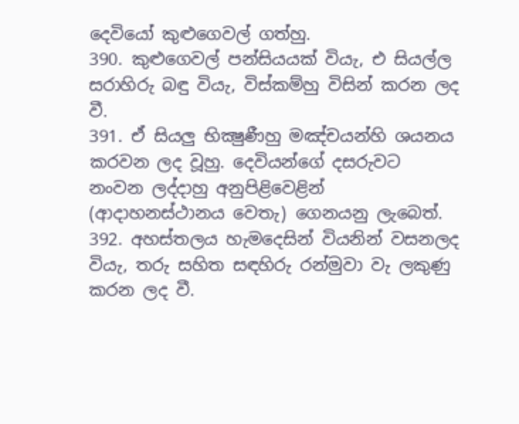දෙවියෝ කුළුගෙවල් ගත්හු.
390. කුළුගෙවල් පන්සියයක් වියැ, එ සියල්ල සරාහිරු බඳු වියැ, විස්කම්හු විසින් කරන ලද වී.
391. ඒ සියලු භික්‍ෂුණීහු මඤ්චයන්හි ශයනය කරවන ලද වූහු. දෙවියන්ගේ දසරුවට නංවන ලද්දාහු අනුපිළිවෙළින් (ආදාහනස්ථානය වෙතැ) ගෙනයනු ලැබෙත්.
392. අහස්තලය හැමදෙසින් වියනින් වසනලද වියැ, තරු සහිත සඳහිරු රන්මුවා වැ ලකුණු කරන ලද වී.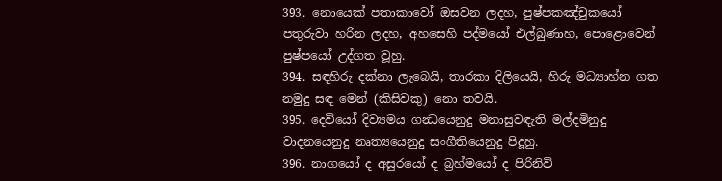393. නොයෙක් පතාකාවෝ ඔසවන ලදහ, පුෂ්පකඤ්චුකයෝ පතුරුවා හරින ලදහ, අහසෙහි පද්මයෝ එල්බුණාහ, පොළොවෙන් පුෂ්පයෝ උද්ගත වූහු.
394. සඳහිරු දක්නා ලැබෙයි, තාරකා දිලියෙයි, හිරු මධ්‍යාහ්න ගත නමුදු සඳ මෙන් (කිසිවකු) නො තවයි.
395. දෙවියෝ දිව්‍යමය ගන්‍ධයෙනුදු මනාසුවඳැති මල්දමිනුදු වාදනයෙනුදු නෘත්‍යයෙනුදු සංගීතියෙනුදු පිදූහු.
396. නාගයෝ ද අසුරයෝ ද බ්‍රහ්මයෝ ද පිරිනිවි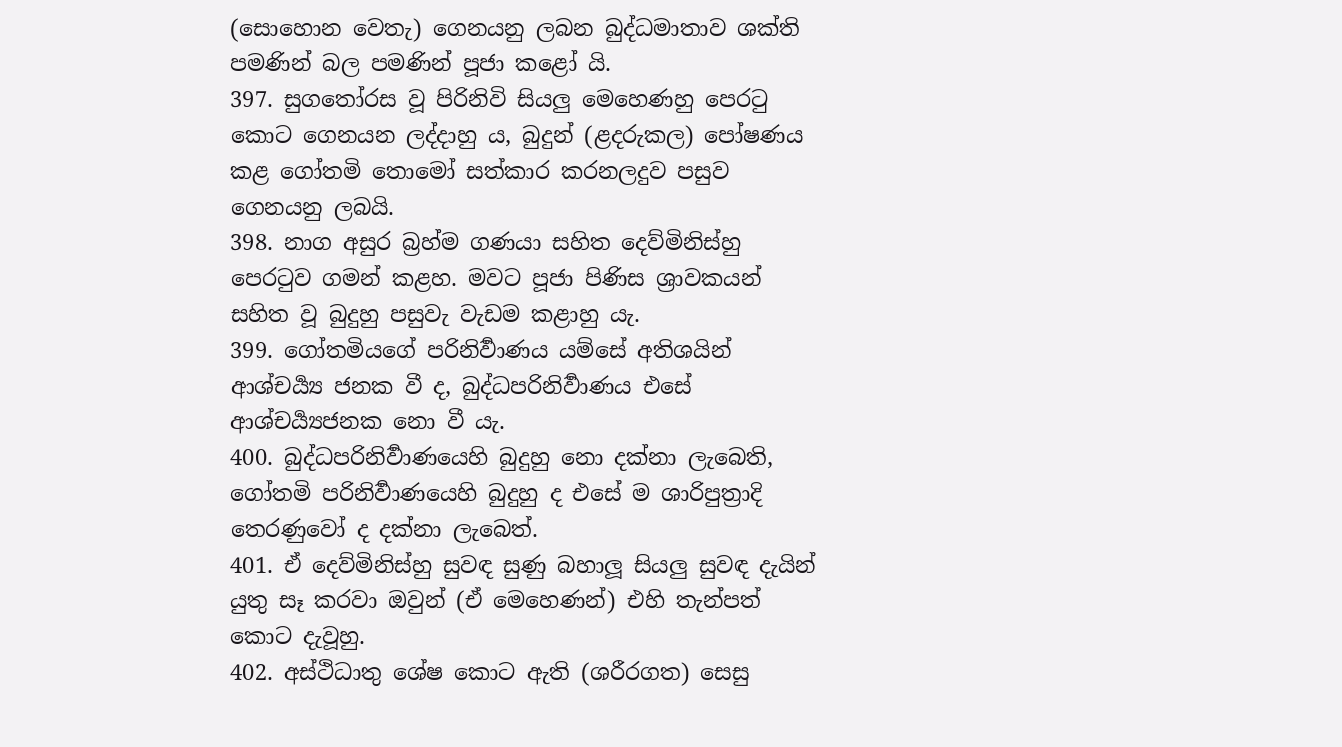(සොහොන වෙතැ) ගෙනයනු ලබන බුද්ධමාතාව ශක්ති පමණින් බල පමණින් පූජා කළෝ යි.
397. සුගතෝරස වූ පිරිනිවි සියලු මෙහෙණහු පෙරටු කොට ගෙනයන ලද්දාහු ය, බුදුන් (ළදරුකල) පෝෂණය කළ ගෝතමි තොමෝ සත්කාර කරනලදුව පසුව ගෙනයනු ලබයි.
398. නාග අසුර බ්‍රහ්ම ගණයා සහිත දෙව්මිනිස්හු පෙරටුව ගමන් කළහ. මවට පූජා පිණිස ශ්‍රාවකයන් සහිත වූ බුදුහු පසුවැ වැඩම කළාහු යැ.
399. ගෝතමියගේ පරිනිර්‍වාණය යම්සේ අතිශයින් ආශ්චර්‍ය්‍ය ජනක වී ද, බුද්ධපරිනිර්‍වාණය එසේ ආශ්චර්‍ය්‍යජනක නො වී යැ.
400. බුද්ධපරිනිර්‍වාණයෙහි බුදුහු නො දක්නා ලැබෙති, ගෝතමි පරිනිර්‍වාණයෙහි බුදුහු ද එසේ ම ශාරිපුත්‍රාදි තෙරණුවෝ ද දක්නා ලැබෙත්.
401. ඒ දෙව්මිනිස්හු සුවඳ සුණු බහාලූ සියලු සුවඳ දැයින් යුතු සෑ කරවා ඔවුන් (ඒ මෙහෙණන්) එහි තැන්පත් කොට දැවූහු.
402. අස්ථිධාතු ශේෂ කොට ඇති (ශරීරගත) සෙසු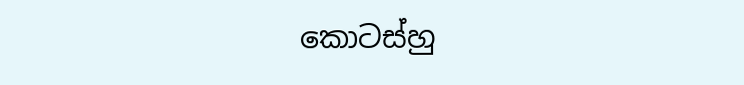කොටස්හු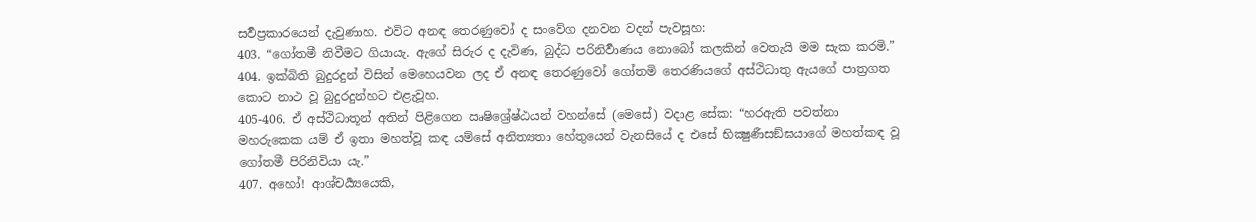සර්‍වප්‍රකාරයෙන් දැවුණාහ. එවිට අනඳ තෙරණුවෝ ද සංවේග දනවන වදන් පැවසූහ:
403. “ගෝතමී නිවීමට ගියායැ. ඇගේ සිරුර ද දැවිණ, බුද්ධ පරිනිර්‍වාණය නොබෝ කලකින් වෙතැයි මම සැක කරමි.”
404. ඉක්බිති බුදුරදුන් විසින් මෙහෙයවන ලද ඒ අනඳ තෙරණුවෝ ගෝතමි තෙරණියගේ අස්‍ථිධාතු ඇයගේ පාත්‍රගත කොට නාථ වූ බුදුරදුන්හට එළැවූහ.
405-406. ඒ අස්ථිධාතූන් අතින් පිළිගෙන ඍෂිශ්‍රේෂ්ඨයන් වහන්සේ (මෙසේ) වදාළ සේක: “හරඇති පවත්නා මහරුකෙක යම් ඒ ඉතා මහත්වූ කඳ යම්සේ අනිත්‍යතා හේතුයෙන් වැනසියේ ද එසේ භික්‍ෂුණීසඞ්ඝයාගේ මහත්කඳ වූ ගෝතමී පිරිනිවියා යැ.”
407. අහෝ! ආශ්චර්‍ය්‍යයෙකි,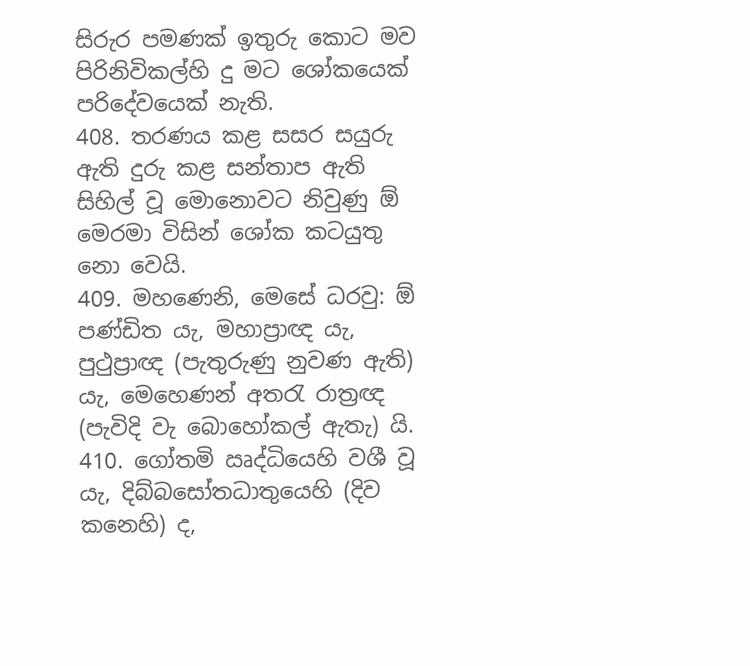සිරුර පමණක් ඉතුරු කොට මව පිරිනිවිකල්හි දු මට ශෝකයෙක් පරිදේවයෙක් නැති.
408. තරණය කළ සසර සයුරු ඇති දුරු කළ සන්තාප ඇති සිහිල් වූ මොනොවට නිවුණු ඕ මෙරමා විසින් ශෝක කටයුතු නො වෙයි.
409. මහණෙනි, මෙසේ ධරවු: ඕ පණ්ඩිත යැ, මහාප්‍රාඥ යැ, පුථුප්‍රාඥ (පැතුරුණු නුවණ ඇති) යැ, මෙහෙණන් අතරැ රාත්‍රඥ (පැවිදි වැ බොහෝකල් ඇතැ) යි.
410. ගෝතමි ඍද්ධියෙහි වශී වූ යැ, දිබ්බසෝතධාතුයෙහි (දිව කනෙහි) ද,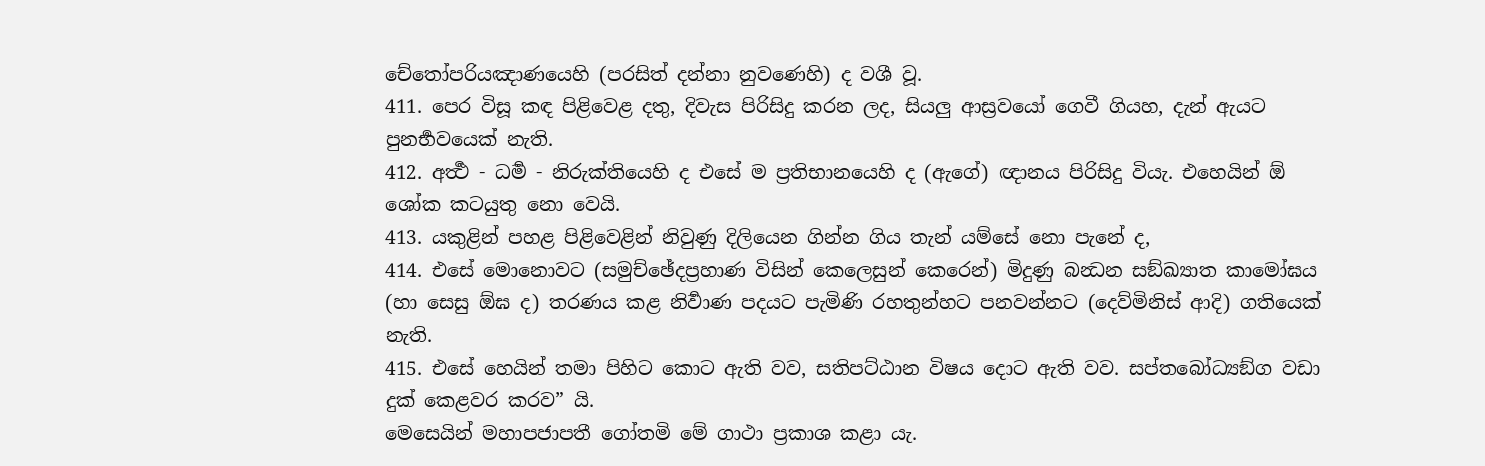චේතෝපරියඤාණයෙහි (පරසිත් දන්නා නුවණෙහි) ද වශී වූ.
411. පෙර විසූ කඳ පිළිවෙළ දතු, දිවැස පිරිසිදු කරන ලද, සියලු ආස්‍රවයෝ ගෙවී ගියහ, දැන් ඇයට පුනර්‍භවයෙක් නැති.
412. අර්‍ත්‍ථ - ධර්‍ම - නිරුක්තියෙහි ද එසේ ම ප්‍රතිභානයෙහි ද (ඇගේ) ඥානය පිරිසිදු වියැ. එහෙයින් ඕ ශෝක කටයුතු නො වෙයි.
413. යකුළින් පහළ පිළිවෙළින් නිවුණු දිලියෙන ගින්න ගිය තැන් යම්සේ නො පැනේ ද,
414. එසේ මොනොවට (සමුච්ඡේදප්‍රහාණ විසින් කෙලෙසුන් කෙරෙන්) මිදුණු බන්‍ධන සඞ්ඛ්‍යාත කාමෝඝය (හා සෙසු ඕඝ ද) තරණය කළ නිර්‍වාණ පදයට පැමිණි රහතුන්හට පනවන්නට (දෙව්මිනිස් ආදි) ගතියෙක් නැති.
415. එසේ හෙයින් තමා පිහිට කොට ඇති වව, සතිපට්ඨාන විෂය දොට ඇති වව. සප්තබෝධ්‍යඞ්ග වඩා දුක් කෙළවර කරව” යි.
මෙසෙයින් මහාපජාපතී ගෝතමි මේ ගාථා ප්‍රකාශ කළා යැ.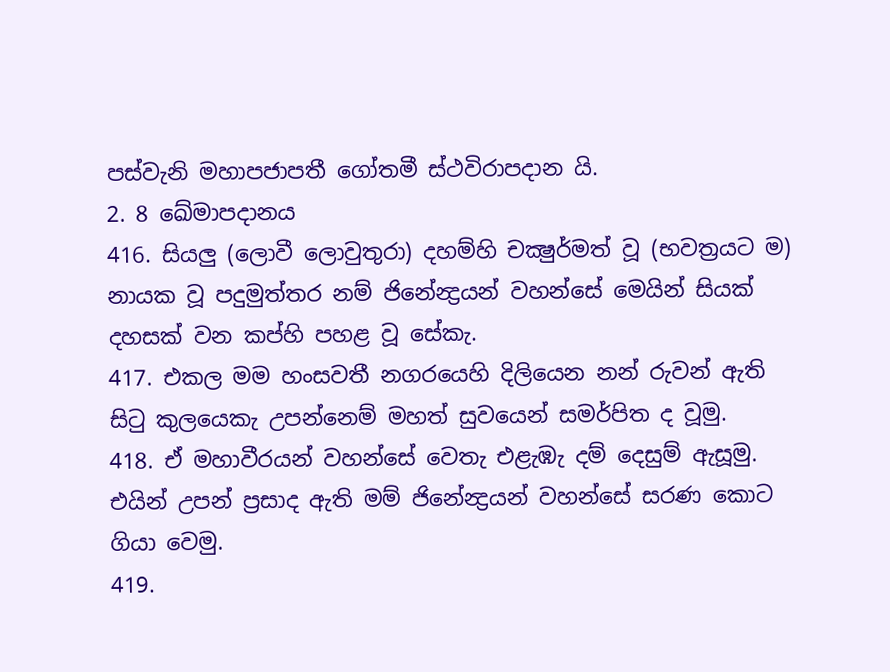පස්වැනි මහාපජාපතී ගෝතමී ස්ථවිරාපදාන යි.
2. 8 ඛේමාපදානය
416. සියලු (ලොවී ලොවුතුරා) දහම්හි චක්‍ෂුර්මත් වූ (භවත්‍රයට ම) නායක වූ පදුමුත්තර නම් ජිනේන්‍ද්‍රයන් වහන්සේ මෙයින් සියක් දහසක් වන කප්හි පහළ වූ සේකැ.
417. එකල මම හංසවතී නගරයෙහි දිලියෙන නන් රුවන් ඇති සිටු කුලයෙකැ උපන්නෙම් මහත් සුවයෙන් සමර්පිත ද වූමු.
418. ඒ මහාවීරයන් වහන්සේ වෙතැ එළැඹැ දම් දෙසුම් ඇසූමු. එයින් උපන් ප්‍රසාද ඇති මම් ජිනේන්‍ද්‍රයන් වහන්සේ සරණ කොට ගියා වෙමු.
419.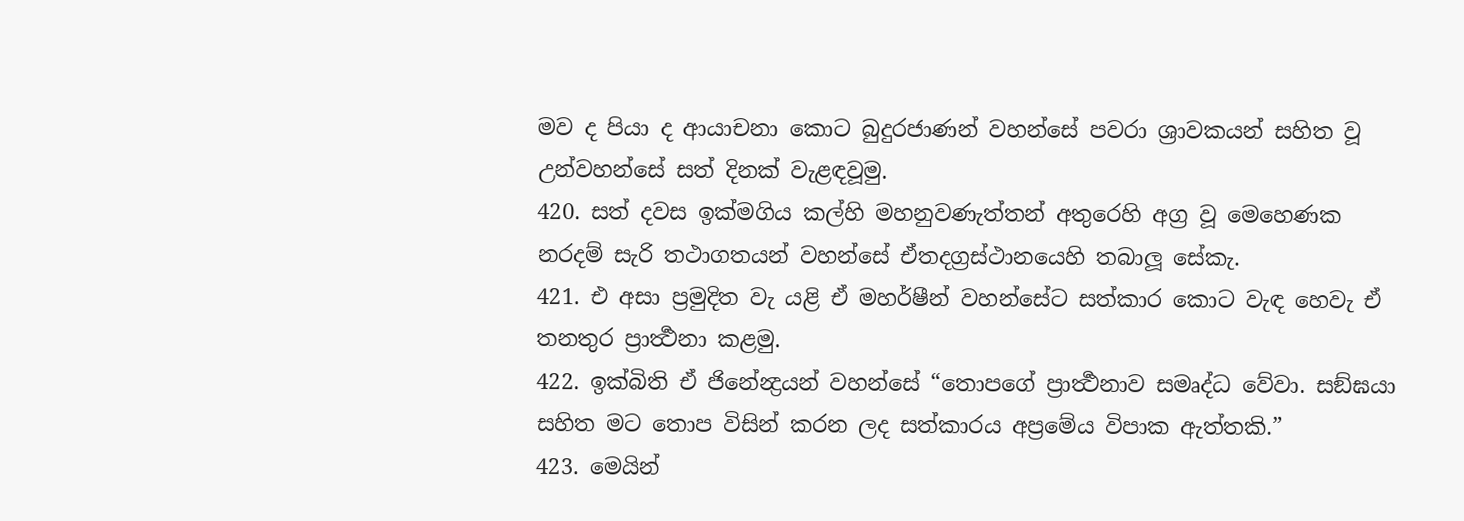මව ද පියා ද ආයාචනා කොට බුදුරජාණන් වහන්සේ පවරා ශ්‍රාවකයන් සහිත වූ උන්වහන්සේ සත් දිනක් වැළඳවූමු.
420. සත් දවස ඉක්මගිය කල්හි මහනුවණැත්තන් අතුරෙහි අග්‍ර වූ මෙහෙණක නරදම් සැරි තථාගතයන් වහන්සේ ඒතදග්‍රස්ථානයෙහි තබාලූ සේකැ.
421. එ අසා ප්‍රමුදිත වැ යළි ඒ මහර්ෂීන් වහන්සේට සත්කාර කොට වැඳ හෙවැ ඒ තනතුර ප්‍රාර්‍ත්‍ථනා කළමු.
422. ඉක්බිති ඒ ජිනේන්‍ද්‍රයන් වහන්සේ “තොපගේ ප්‍රාර්‍ත්‍ථනාව සමෘද්ධ වේවා. සඞ්ඝයා සහිත මට තොප විසින් කරන ලද සත්කාරය අප්‍රමේය විපාක ඇත්තකි.”
423. මෙයින්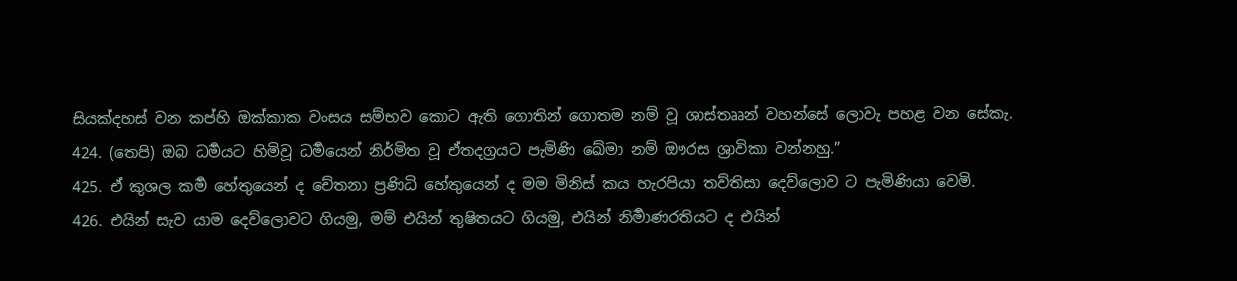සියක්දහස් වන කප්හි ඔක්කාක වංසය සම්භව කොට ඇති ගොතින් ගොතම නම් වූ ශාස්තෲන් වහන්සේ ලොවැ පහළ වන සේකැ.
424. (තෙපි) ඔබ ධර්‍මයට හිමිවූ ධර්‍මයෙන් නිර්මිත වූ ඒතදග්‍රයට පැමිණි ඛේමා නම් ඖරස ශ්‍රාවිකා වන්නහු.”
425. ඒ කුශල කර්‍ම හේතුයෙන් ද චේතනා ප්‍රණිධි හේතුයෙන් ද මම මිනිස් කය හැරපියා තව්තිසා දෙව්ලොව ට පැමිණියා වෙමි.
426. එයින් සැව යාම දෙව්ලොවට ගියමු, මම් එයින් තුෂිතයට ගියමු, එයින් නිර්‍මාණරතියට ද එයින්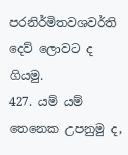පරනිර්මිතවශවර්ති දෙව් ලොවට ද ගියමු.
427. යම් යම් තෙනෙක උපනුමු ද,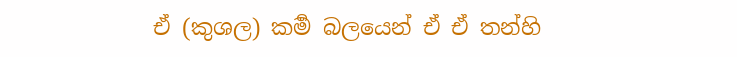ඒ (කුශල) කර්‍ම බලයෙන් ඒ ඒ තන්හි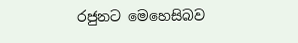රජුනට මෙහෙසිබව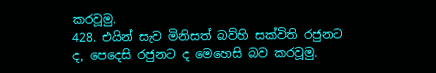කරවූමු.
428. එයින් සැව මිනිසත් බව්හි සක්විති රජුනට ද, පෙදෙසි රජුනට ද මෙහෙසි බව කරවූමු.